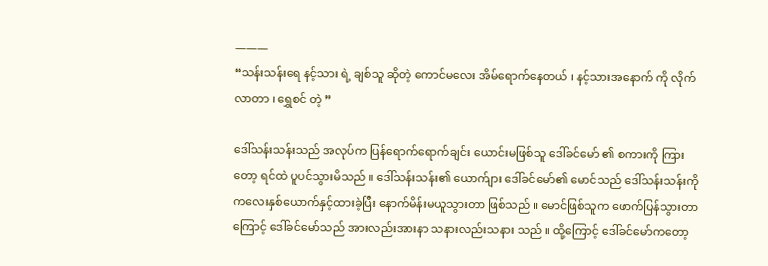———
“သန်းသန်းရေ နင့်သား ရဲ့ ချစ်သူ ဆိုတဲ့ ကောင်မလေး အိမ်ရောက်နေတယ် ၊ နင့်သားအနောက် ကို လိုက်လာတာ ၊ ရွှေစင် တဲ့ ”

ဒေါ်သန်းသန်းသည် အလုပ်က ပြန်ရောက်ရောက်ချင်း ယောင်းမဖြစ်သူ ဒေါ်ခင်မော် ၏ စကားကို ကြားတော့ ရင်ထဲ ပူပင်သွားမိသည် ။ ဒေါ်သန်းသန်း၏ ယောက်ျား ဒေါ်ခင်မော်၏ မောင်သည် ဒေါ်သန်းသန်းကို ကလေးနှစ်ယောက်နှင့်ထားခဲ့ပြီး နောက်မိန်းမယူသွားတာ ဖြစ်သည် ။ မောင်ဖြစ်သူက ဖောက်ပြန်သွားတာကြောင့် ဒေါ်ခင်မော်သည် အားလည်းအားနာ သနားလည်းသနား သည် ။ ထို့ကြောင့် ဒေါ်ခင်မော်ကတော့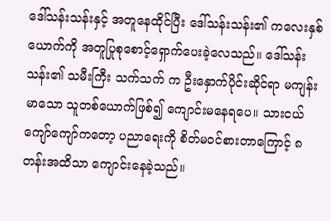ဒေါ်သန်းသန်းနှင့် အတူနေထိုင်ပြီး ဒေါ်သန်းသန်း၏ ကလေးနှစ်ယောက်ကို အတူပြုစုစောင့်ရှောက်ပေးခဲ့လေသည်။ ဒေါ်သန်းသန်း၏ သမီးကြီး သက်သက် က ဦးနှောက်ပိုင်းဆိုင်ရာ မကျန်းမာသော သူတစ်ယောက်ဖြစ်၍ ကျောင်းမနေရပေ။ သားငယ် ကျော်ကျော်ကတော့ ပညာရေးကို စိတ်မဝင်စားတာကြောင့် ၈ တန်းအထိသာ ကျောင်းနေခဲ့သည်။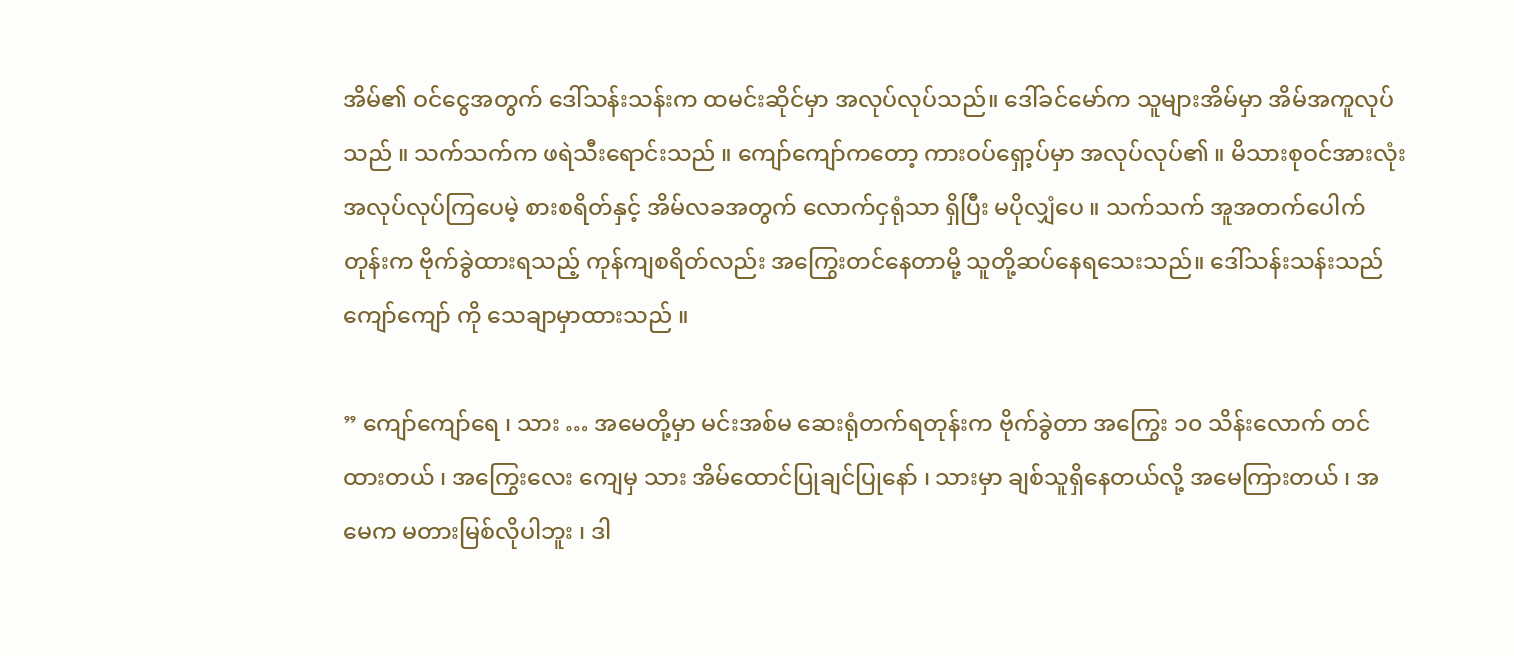အိမ်၏ ဝင်ငွေအတွက် ဒေါ်သန်းသန်းက ထမင်းဆိုင်မှာ အလုပ်လုပ်သည်။ ဒေါ်ခင်မော်က သူများအိမ်မှာ အိမ်အကူလုပ်သည် ။ သက်သက်က ဖရဲသီးရောင်းသည် ။ ကျော်ကျော်ကတော့ ကားဝပ်ရှော့ပ်မှာ အလုပ်လုပ်၏ ။ မိသားစုဝင်အားလုံး အလုပ်လုပ်ကြပေမဲ့ စားစရိတ်နှင့် အိမ်လခအတွက် လောက်ငှရုံသာ ရှိပြီး မပိုလျှံပေ ။ သက်သက် အူအတက်ပေါက်တုန်းက ဗိုက်ခွဲထားရသည့် ကုန်ကျစရိတ်လည်း အကြွေးတင်နေတာမို့ သူတို့ဆပ်နေရသေးသည်။ ဒေါ်သန်းသန်းသည် ကျော်ကျော် ကို သေချာမှာထားသည် ။

” ကျော်ကျော်ရေ ၊ သား … အမေတို့မှာ မင်းအစ်မ ဆေးရုံတက်ရတုန်းက ဗိုက်ခွဲတာ အကြွေး ၁၀ သိန်းလောက် တင်ထားတယ် ၊ အကြွေးလေး ကျေမှ သား အိမ်ထောင်ပြုချင်ပြုနော် ၊ သားမှာ ချစ်သူရှိနေတယ်လို့ အမေကြားတယ် ၊ အမေက မတားမြစ်လိုပါဘူး ၊ ဒါ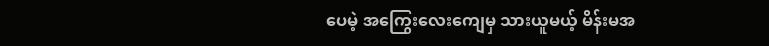ပေမဲ့ အကြွေးလေးကျေမှ သားယူမယ့် မိန်းမအ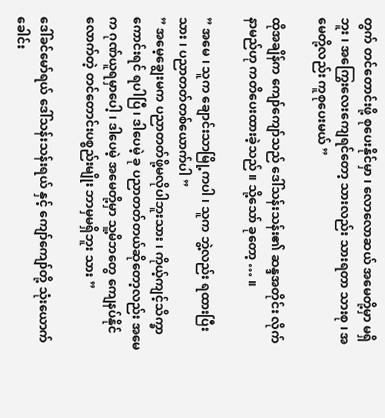တွက် ‌တင်တောင်းဖို့ စုပေးနိုင်မှာ ၊ လောလောဆယ် အမေတို့မှာ မရှိဘူး ၊ အကြွေးလေးကျေရင်တော့ သားလည်း သားရတာ သားစု ၊ အမေတို့လည်း ကူစုပေးမယ်‌ ”

ထိုအချိန်က ကျော်ကျော်သည် ဒေါ်သန်းသန်း၏ ဆန္ဒအတိုင်း လိုက်နာမည်ဟု ကတိပေးထားခဲ့သည် ။ သို့သော် ခုတော့ … ။

” အမေ ၊ သူက ချောင်းသာမြို့ကပါ ၊ သူက ဘွဲ့လည်း ရထားပြီးသား ၊ ပညာတတ်တစ်ယောက်ပါ ”
” အမေ့ချွေးမက ပညာတတ်ဖို့မလိုပါဘူးသား ၊ ကိုယ့်ကျင့်သိက္ခာကောင်းရင် ရပါပြီ ၊ ဒါပေမဲ့ ခု ပညာတတ်တယ်ဆိုတော့လည်း အမေက ဂုဏ်ယူရမှာပေါ့ ၊ ဒါပေမဲ့ အမေတို့မှာ သူ့မိဘတွေ ကျေနပ်နိုင်လောက်တဲ့ တင်တောင်းပစ္စည်းမျိုး ဘာမှမရှိဘူး သား ”

ဒေါ်ခင်မော်ရယ် ဒေါ်သန်းသန်းရယ် နှင့် ကျော်ကျော်တို့ သုံးယောက် ခေါင်း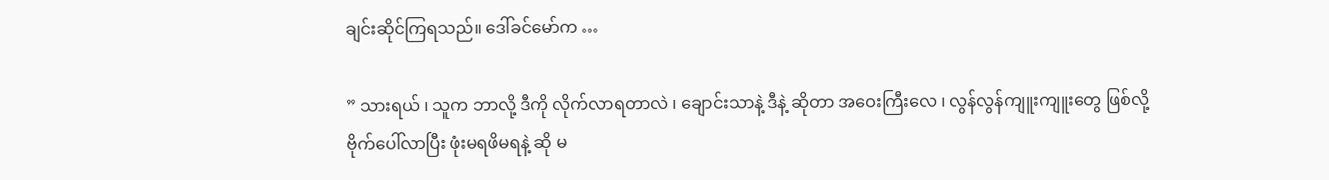ချင်းဆိုင်ကြရသည်။ ဒေါ်ခင်မော်က …

” သားရယ် ၊ သူက ဘာလို့ ဒီကို လိုက်လာရတာလဲ ၊ ချောင်းသာနဲ့ ဒီနဲ့ ဆိုတာ အဝေးကြီးလေ ၊ လွန်လွန်ကျူးကျူးတွေ ဖြစ်လို့ ဗိုက်ပေါ်လာပြီး ဖုံးမရဖိမရနဲ့ ဆို မ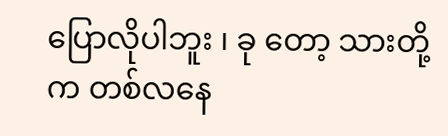ပြောလိုပါဘူး ၊ ခု တော့ သားတို့က တစ်လနေ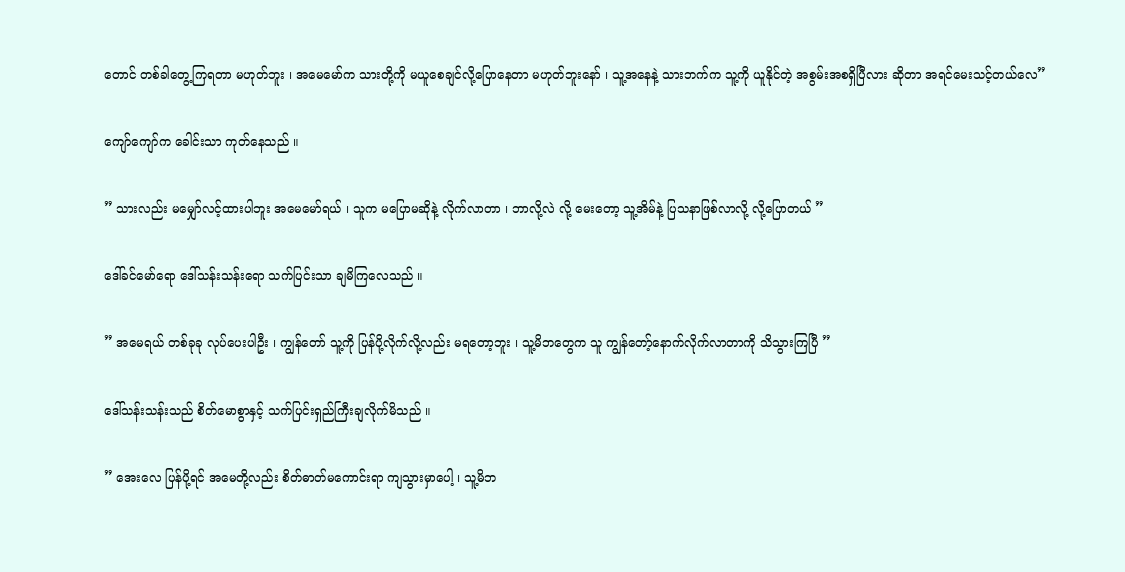တောင် တစ်ခါတွေ့ကြရတာ မဟုတ်ဘူး ၊ အမေမော်က သားတို့ကို မယူစေချင်လို့ပြောနေတာ မဟုတ်ဘူးနော် ၊ သူ့အနေနဲ့ သားဘက်က သူ့ကို ယူနိုင်တဲ့ အစွမ်းအစရှိပြီလား ဆိုတာ အရင်မေးသင့်တယ်လေ”

ကျော်ကျော်က ခေါင်းသာ ကုတ်နေသည် ။

” သားလည်း မမျှော်လင့်ထားပါဘူး အမေမော်ရယ် ၊ သူက မပြောမဆိုနဲ့ လိုက်လာတာ ၊ ဘာလို့လဲ လို့ မေးတော့ သူ့အိမ်နဲ့ ပြသနာဖြစ်လာလို့ လို့ပြောတယ် ”

ဒေါ်ခင်မော်ရော ဒေါ်သန်းသန်းရော သက်ပြင်းသာ ချမိကြလေသည် ။

” အမေရယ် တစ်ခုခု လုပ်ပေးပါဦး ၊ ကျွန်တော် သူ့ကို ပြန်ပို့လိုက်လို့လည်း မရတော့ဘူး ၊ သူ့မိဘတွေက သူ ကျွန်တော့်နောက်လိုက်လာတာကို သိသွားကြပြီ ”

ဒေါ်‌သန်းသန်းသည် စိတ်မောစွာနှင့် သက်ပြင်းရှည်ကြီးချလိုက်မိသည် ။

” အေးလေ ပြန်ပို့ရင် အမေတို့လည်း စိတ်ဓာတ်မကောင်းရာ ကျသွားမှာပေါ့ ၊ သူ့မိဘ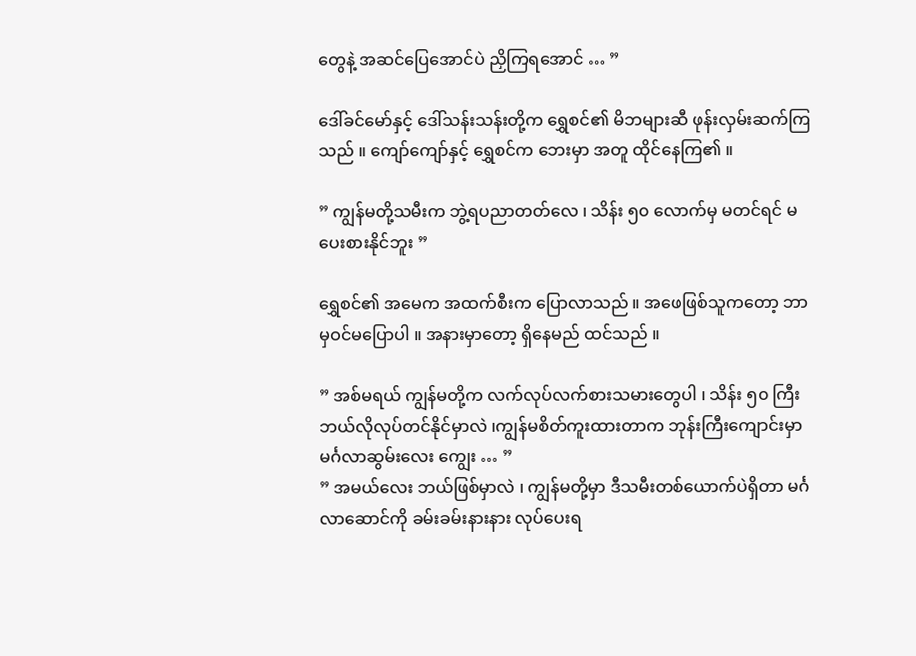တွေနဲ့ အဆင်ပြေအောင်ပဲ ညှိကြရအောင် … ”

ဒေါ်ခင်မော်နှင့် ဒေါ်သန်းသန်းတို့က ရွှေစင်၏ မိဘများဆီ ဖုန်းလှမ်းဆက်ကြသည် ။ ကျော်ကျော်နှင့် ရွှေစင်က ဘေးမှာ အတူ ထိုင်နေကြ၏ ။

” ကျွန်မတို့သမီးက ဘွဲ့ရပညာတတ်လေ ၊ သိန်း ၅၀ လောက်မှ မတင်ရင် မပေးစားနိုင်ဘူး ”

ရွှေစင်၏ အမေက အထက်စီးက ပြောလာသည် ။ အဖေဖြစ်သူကတော့ ဘာမှဝင်မပြောပါ ။ အနားမှာတော့ ရှိနေမည် ထင်သည် ။

” အစ်မရယ် ကျွန်မတို့က လက်လုပ်လက်စားသမားတွေပါ ၊ သိန်း ၅၀ ကြီး ဘယ်လိုလုပ်တင်နိုင်မှာလဲ ၊ကျွန်မစိတ်ကူးထားတာက ဘုန်းကြီးကျောင်းမှာ မင်္ဂလာဆွမ်းလေး ကျွေး … ”
” အမယ်လေး ဘယ်ဖြစ်မှာလဲ ၊ ကျွန်မတို့မှာ ဒီသမီးတစ်ယောက်ပဲရှိတာ မင်္ဂလာဆောင်ကို ခမ်းခမ်းနားနား လုပ်ပေးရ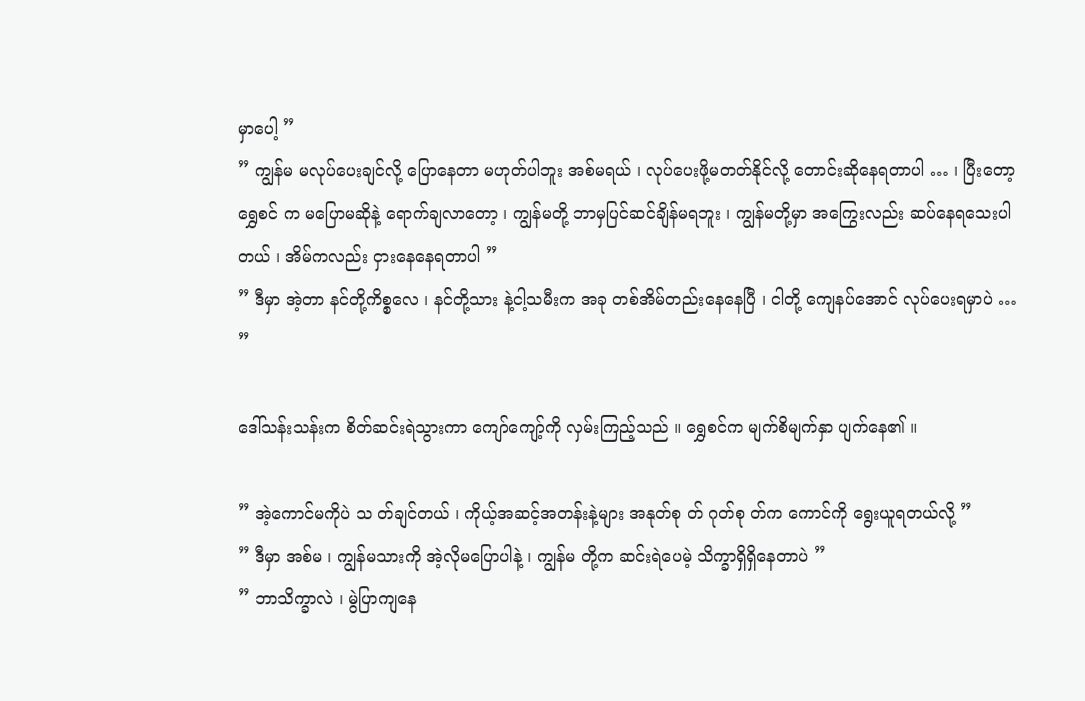မှာပေါ့ ”
” ကျွန်မ မလုပ်ပေးချင်လို့ ပြောနေတာ မဟုတ်ပါဘူး အစ်မရယ် ၊ လုပ်ပေးဖို့မတတ်နိုင်လို့ တောင်းဆိုနေရတာပါ … ၊ ပြီးတော့ ရွှေစင် က မပြောမဆိုနဲ့ ရောက်ချလာတော့ ၊ ကျွန်မတို့ ဘာမှပြင်ဆင်ချိန်မရဘူး ၊ ကျွန်မတို့မှာ အကြွေးလည်း ဆပ်နေရသေးပါတယ် ၊ အိမ်ကလည်း ငှားနေနေရတာပါ ”
” ဒီမှာ အဲ့တာ နင်တို့ကိစ္စလေ ၊ နင်တို့သား နဲ့ငါ့သမီးက အခု တစ်အိမ်တည်းနေနေပြီ ၊ ငါတို့ ကျေနပ်အောင် လုပ်ပေးရမှာပဲ … ”

ဒေါ်သန်းသန်းက စိတ်ဆင်းရဲသွားကာ ကျော်ကျော့်ကို လှမ်းကြည့်သည် ။ ရွှေစင်က မျက်စိမျက်နှာ ပျက်နေ၏ ။ ‌

” အဲ့ကောင်မကိုပဲ သ တ်ချင်တယ် ၊ ကိုယ့်အဆင့်အတန်းနဲ့များ အနုတ်စု တ် ဂုတ်စု တ်က ကောင်ကို ရွေးယူရတယ်လို့ ”
” ဒီမှာ အစ်မ ၊ ကျွန်မသားကို အဲ့လိုမပြောပါနဲ့ ၊ ကျွန်မ တို့က ဆင်းရဲပေမဲ့ သိက္ခာရှိရှိနေတာပဲ ”
” ဘာသိက္ခာလဲ ၊ မွဲပြာကျနေ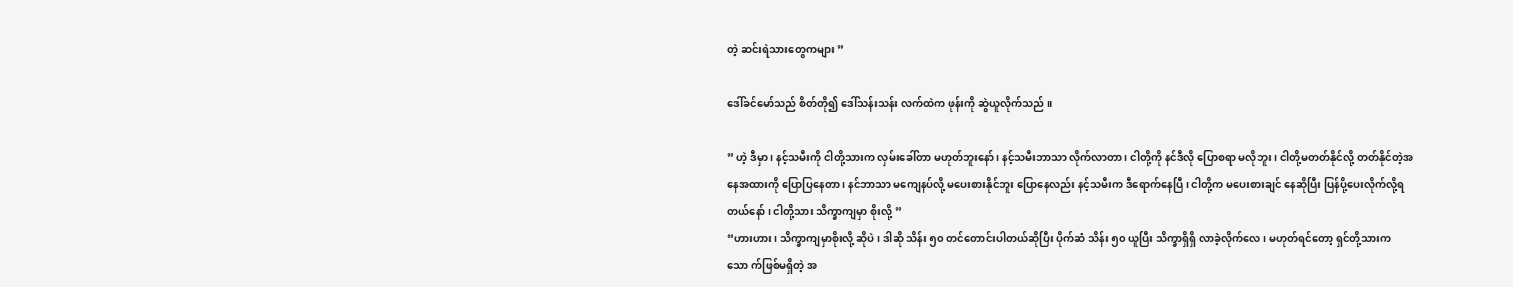တဲ့ ဆင်းရဲသားတွေကများ ”

ဒေါ်ခင်မော်သည် စိတ်တို၍ ဒေါ်သန်းသန်း လက်ထဲက ဖုန်းကို ဆွဲယူလိုက်သည် ။

” ဟဲ့ ဒီမှာ ၊ နင့်သမီးကို ငါတို့သားက လှမ်းခေါ်တာ မဟုတ်ဘူးနော် ၊ နင့်သမီးဘာသာ လိုက်လာတာ ၊ ငါတို့ကို နင်ဒီလို ‌ပြောစရာ မလိုဘူး ၊ ငါတို့မတတ်နိုင်လို့ တတ်နိုင်တဲ့အနေအထားကို ပြောပြနေတာ ၊ နင်ဘာသာ မကျေနပ်လို့ မပေးစားနိုင်ဘူး ပြောနေလည်း နင့်သမီးက ဒီရောက်နေပြီ ၊ ငါတို့က မပေးစားချင် နေဆိုပြီး ပြန်ပို့ပေးလိုက်လို့ရတယ်နော် ၊ ငါတို့သား သိက္ခာကျမှာ စိုးလို့ ”
“ဟားဟား ၊ သိက္ခာကျမှာစိုးလို့ ဆိုပဲ ၊ ဒါဆို သိန်း ၅၀ တင်တောင်းပါတယ်ဆိုပြီး ပိုက်ဆံ သိန်း ၅၀ ယူပြီး သိက္ခာရှိရှိ လာခဲ့လိုက်လေ၊ မဟုတ်ရင်တော့ ရှင်တို့သားက သော က်ဖြစ်မရှိတဲ့ အ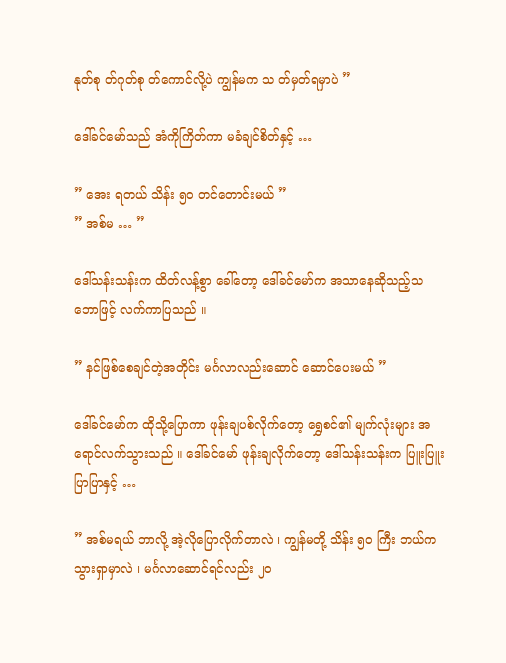နုတ်စု တ်ဂုတ်စု တ်ကောင်လို့ပဲ ကျွန်မက သ တ်မှတ်ရမှာပဲ ”

ဒေါ်ခင်မော်သည် အံကိုကြိတ်ကာ မခံချင်စိတ်နှင့် …

” အေး ရတယ် သိန်း ၅၀ တင်တောင်းမယ် ”
” အစ်မ … ”

ဒေါ်သန်းသန်းက ထိတ်လန့်စွာ ခေါ်တော့ ဒေါ်ခင်မော်က အသာနေဆိုသည့်သဘောဖြင့် လက်ကာပြသည် ။

” နင်ဖြစ်စေချင်တဲ့အတိုင်း မင်္ဂလာလည်းဆောင် ဆောင်ပေးမယ် ”

ဒေါ်ခင်မော်က ထိုသို့ပြောကာ ဖုန်းချပစ်လိုက်တော့ ရွှေစင်၏ မျက်လုံးများ အရောင်လက်သွားသည် ။ ဒေါ်ခင်မော် ဖုန်းချလိုက်တော့ ဒေါ်သန်းသန်းက ပြူးပြူးပြာပြာနှင့် …

” အစ်မရယ် ဘာလို့ အဲ့လိုပြောလိုက်တာလဲ ၊ ကျွန်မတို့ သိန်း ၅၀ ကြီး ဘယ်ကသွားရှာမှာလဲ ၊ မင်္ဂလာဆောင်ရင်လည်း ၂၀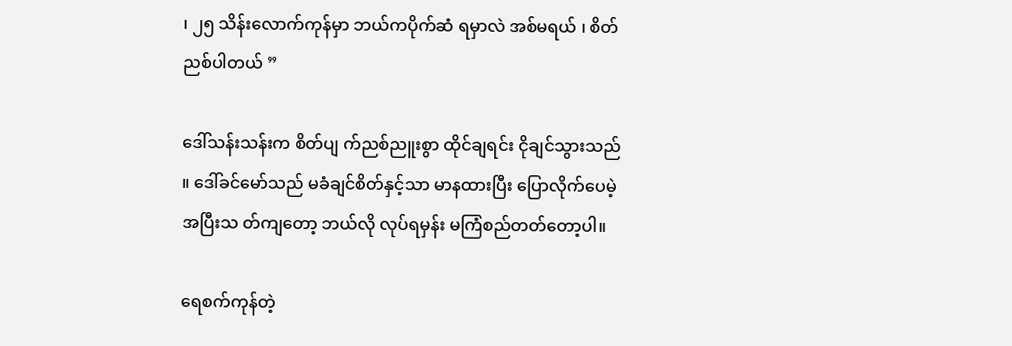၊ ၂၅ သိန်းလောက်ကုန်မှာ ဘယ်ကပိုက်ဆံ ရမှာလဲ အစ်မရယ် ၊ စိတ်ညစ်ပါတယ် ”

ဒေါ်သန်းသန်းက စိတ်ပျ က်ညစ်ညူးစွာ ထိုင်ချရင်း ငိုချင်သွားသည် ။ ဒေါ်ခင်မော်သည် မခံချင်စိတ်နှင့်သာ မာနထားပြီး ပြောလိုက်ပေမဲ့ အပြီးသ တ်ကျတော့ ဘယ်လို လုပ်ရမှန်း မကြံစည်တတ်တော့ပါ။

ရေစက်ကုန်တဲ့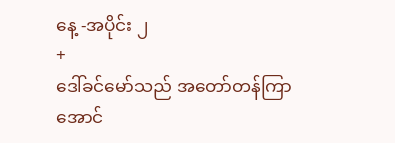နေ့ -အပိုင်း ၂
+
ဒေါ်ခင်မော်သည် အတော်တန်ကြာအောင်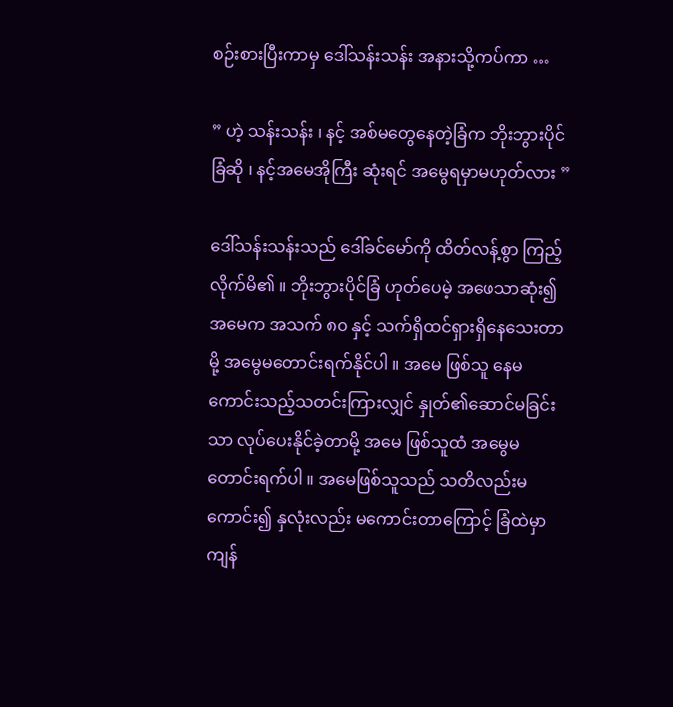စဉ်းစားပြီးကာမှ ဒေါ်သန်းသန်း အနားသို့ကပ်ကာ …

” ဟဲ့ သန်းသန်း ၊ နင့် အစ်မတွေနေတဲ့ခြံက ဘိုးဘွားပိုင်ခြံဆို ၊ နင့်အမေအိုကြီး ဆုံးရင် အမွေရမှာမဟုတ်လား ”

ဒေါ်သန်းသန်းသည် ဒေါ်ခင်မော်ကို ထိတ်လန့်စွာ ကြည့်လိုက်မိ၏ ။ ဘိုးဘွားပိုင်ခြံ ဟုတ်ပေမဲ့ အဖေသာဆုံး၍ အမေက အသက် ၈၀ နှင့် သက်ရှိထင်ရှားရှိနေသေးတာမို့ အမွေမတောင်းရက်နိုင်ပါ ။ အမေ ဖြစ်သူ နေမကောင်းသည့်သတင်းကြားလျှင် နှုတ်၏ဆောင်မခြင်းသာ လုပ်ပေးနိုင်ခဲ့တာမို့ အမေ ဖြစ်သူထံ အမွေမတောင်းရက်ပါ ။ အမေဖြစ်သူသည် သတိလည်းမကောင်း၍ နှလုံးလည်း မကောင်းတာကြောင့် ခြံထဲမှာ ကျန်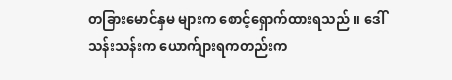တခြားမောင်နှမ များက စောင့်ရှောက်ထားရသည် ။ ဒေါ်သန်းသန်းက ယောက်ျားရကတည်းက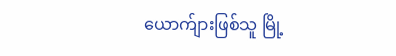ယောက်ျားဖြစ်သူ မြို့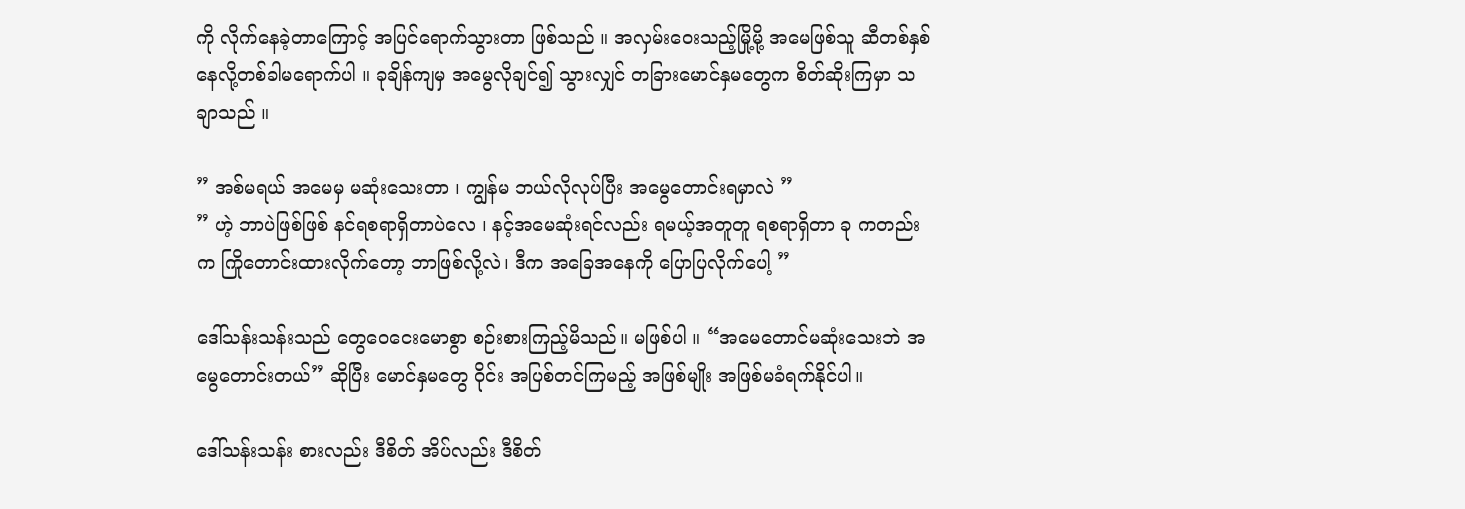ကို လိုက်နေခဲ့တာကြောင့် အပြင်ရောက်သွားတာ ဖြစ်သည် ။ အလှမ်းဝေးသည့်မြို့မို့ အမေဖြစ်သူ ဆီတစ်နှစ်နေလို့တစ်ခါမရောက်ပါ ။ ခုချိန်ကျမှ အမွေလိုချင်၍ သွားလျှင် ‌တခြားမောင်နှမတွေက စိတ်ဆိုးကြမှာ သချာသည် ။

” အစ်မရယ် အမေမှ မဆုံးသေးတာ ၊ ကျွန်မ ဘယ်လိုလုပ်ပြီး အမွေတောင်းရမှာလဲ ”
” ဟဲ့ ဘာပဲဖြစ်ဖြစ် နင်ရစရာရှိတာပဲလေ ၊ နင့်အမေဆုံးရင်လည်း ရမယ့်အတူတူ ရစရာရှိတာ ခု ကတည်းက ကြိုတောင်းထားလိုက်တော့ ဘာဖြစ်လို့လဲ၊ ဒီက အခြေအနေကို ပြောပြလိုက်ပေါ့ ”

ဒေါ်သန်းသန်းသည် တွေဝေငေးမောစွာ စဉ်းစားကြည့်မိသည်။ မဖြစ်ပါ ။ “အမေတောင်မဆုံးသေးဘဲ အမွေတောင်းတယ်” ဆိုပြီး မောင်နှမတွေ ဝိုင်း အပြစ်တင်ကြမည့် အဖြစ်မျိုး အဖြစ်မခံရက်နိုင်ပါ။

ဒေါ်သန်းသန်း စားလည်း ဒီစိတ် အိပ်လည်း ဒီစိတ်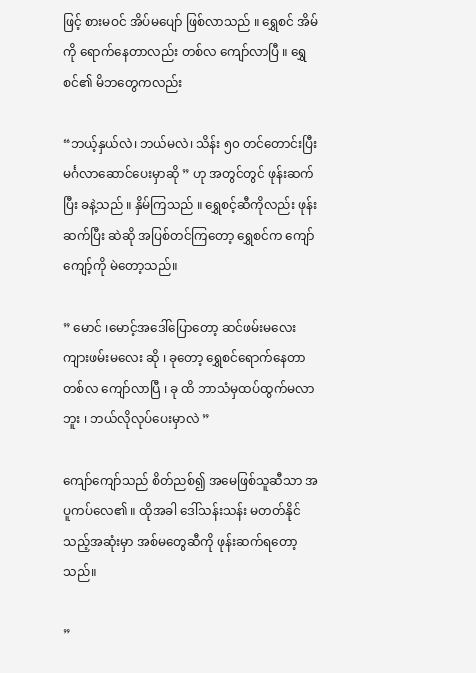ဖြင့် စားမဝင် အိပ်မပျော် ဖြစ်လာသည် ။ ရွှေစင် အိမ်ကို ရောက်နေတာလည်း တစ်လ ကျော်လာပြီ ။ ရွှေစင်၏ မိဘတွေကလည်း

“ဘယ့်နှယ်လဲ၊ ဘယ်မလဲ၊ သိန်း ၅၀ တင်တောင်းပြီး မင်္ဂလာဆောင်ပေးမှာဆို ” ဟု အတွင်တွင် ဖုန်းဆက်ပြီး ခနဲ့သည် ။ နှိမ်ကြသည် ။ ရွှေစင့်ဆီကိုလည်း ဖုန်းဆက်ပြီး ဆဲဆို အပြစ်တင်ကြတော့ ရွှေစင်က ကျော်ကျော့်ကို မဲတော့သည်။

” မောင် ၊မောင့်အဒေါ်ပြောတော့ ဆင်ဖမ်းမလေး ကျားဖမ်းမလေး ဆို ၊ ခုတော့ ရွှေစင်ရောက်နေတာ တစ်လ ကျော်လာပြီ ၊ ခု ထိ ဘာသံမှထပ်ထွက်မလာဘူး ၊ ဘယ်လိုလုပ်ပေးမှာလဲ ”

ကျော်ကျော်သည် စိတ်ညစ်၍ အမေဖြစ်သူဆီသာ အပူကပ်လေ၏ ။ ထိုအခါ ဒေါ်သန်းသန်း မတတ်နိုင်သည့်အဆုံးမှာ အစ်မတွေဆီကို ဖုန်းဆက်ရတော့သည်။

”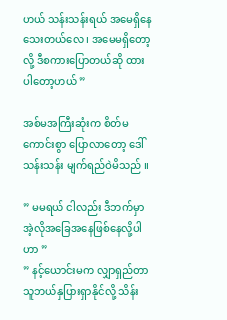ဟယ် သန်းသန်းရယ် အမေရှိနေသေးတယ်လေ ၊ အမေမရှိတော့လို့ ဒီစကားပြောတယ်ဆို ထားပါတော့ဟယ် ”

အစ်မအကြီးဆုံးက စိတ်မကောင်းစွာ ပြောလာတော့ ဒေါ်သန်းသန်း မျက်ရည်ဝဲမိသည် ။

” မမရယ် ငါလည်း ဒီဘက်မှာ အဲ့လိုအခြေအနေဖြစ်နေလို့ပါဟာ ”
” နင့်ယောင်းမက လျှာရှည်တာ သူဘယ်နှပြားရှာနိုင်လို့ သိန်း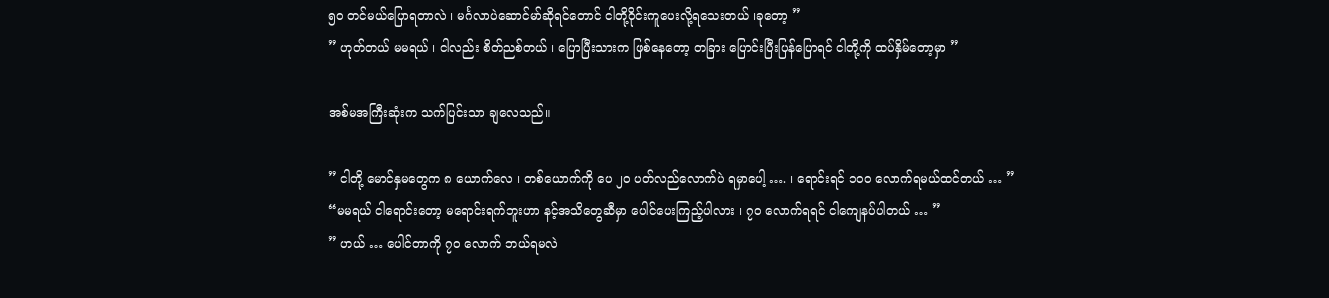၅၀ တင်မယ်ပြောရတာလဲ ၊ မင်္ဂလာပဲဆောင်မာ်ဆိုရင်တောင် ငါတို့ဝိုင်းကူပေးလို့ရသေးတယ် ၊ခုတော့ ”
” ဟုတ်တယ် မမရယ် ၊ ငါလည်း စိတ်ညစ်တယ် ၊ ပြောပြီးသားက ဖြစ်နေတော့ တခြား ပြောင်းပြီးပြန်ပြောရင် ငါတို့ကို ထပ်နှိမ်တော့မှာ ”

အစ်မအကြီးဆုံးက သက်ပြင်းသာ ချလေသည်။

” ငါတို့ မောင်နှမတွေက ၈ ယောက်လေ ၊ တစ်ယောက်ကို ပေ ၂၀ ပတ်လည်လောက်ပဲ ရမှာပေါ့ …. ၊ ရောင်းရင် ၁၀၀ လောက်ရမယ်ထင်တယ် … ”
“မမရယ် ငါရောင်းတော့ မရောင်းရက်ဘူးဟာ နင့်အသိတွေဆီမှာ ပေါင်ပေးကြည့်ပါလား ၊ ၇၀ လောက်ရရင် ငါကျေနပ်ပါတယ် … ”
” ဟယ် … ပေါင်တာကို ၇၀ လောက် ဘယ်ရမလဲ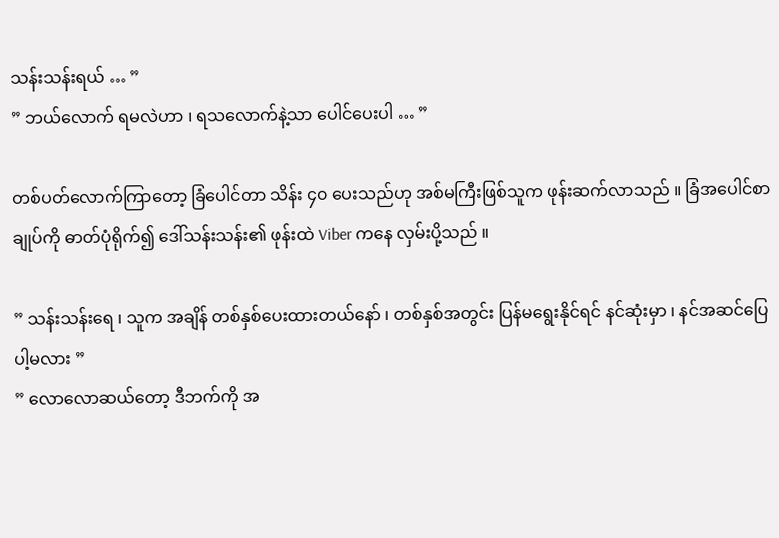သန်းသန်းရယ် … ”
” ဘယ်လောက် ရမလဲဟာ ၊ ရသလောက်နဲ့သာ ပေါင်ပေးပါ … ”

တစ်ပတ်လောက်ကြာတော့ ခြံပေါင်တာ သိန်း ၄၀ ပေးသည်ဟု အစ်မကြီးဖြစ်သူက ဖုန်းဆက်လာသည် ။ ခြံအပေါင်စာချုပ်ကို ဓာတ်ပုံရိုက်၍ ဒေါ်သန်းသန်း၏ ဖုန်းထဲ Viber ကနေ လှမ်းပို့သည် ။

” သန်းသန်းရေ ၊ သူက အချိန် တစ်နှစ်ပေးထားတယ်နော် ၊ တစ်နှစ်အတွင်း ပြန်မရွေးနိုင်ရင် နင်ဆုံးမှာ ၊ နင်အဆင်ပြေပါ့မလား ”
” လောလောဆယ်တော့ ဒီဘက်ကို အ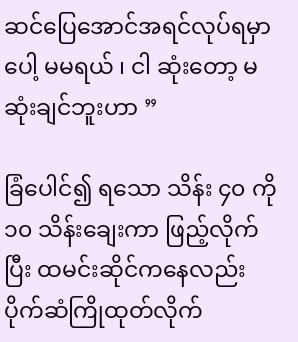ဆင်‌ပြေအောင်အရင်လုပ်ရမှာပေါ့ မမရယ် ၊ ငါ ဆုံးတော့ မဆုံးချင်ဘူးဟာ ”

ခြံပေါင်၍ ရသော သိန်း ၄၀ ကို ၁၀ သိန်းချေးကာ ဖြည့်လိုက်ပြီး ထမင်းဆိုင်ကနေလည်း ပိုက်ဆံကြိုထုတ်လိုက်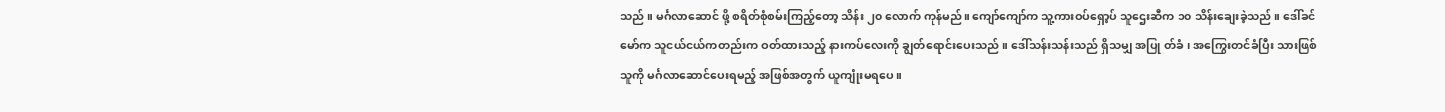သည် ။ မင်္ဂလာဆောင် ဖို့ စရိတ်စုံစမ်းကြည့်တော့ သိန်း ၂၀ လောက် ကုန်မည်။ ကျော်ကျော်က သူ့ကားဝပ်ရှော့ပ် သူဌေးဆီက ၁၀ သိန်းချေးခဲ့သည် ။ ဒေါ်ခင်မော်က သူငယ်ငယ်ကတည်းက ဝတ်ထားသည့် နားကပ်လေးကို ချွတ်ရောင်းပေးသည် ။ ဒေါ်သန်းသန်းသည် ရှိသမျှ အပြု တ်ခံ ၊ အကြွေးတင်ခံပြီး သားဖြစ်သူကို မင်္ဂလာဆောင်ပေးရမည့် အဖြစ်အတွက် ယူကျုံးမရပေ ။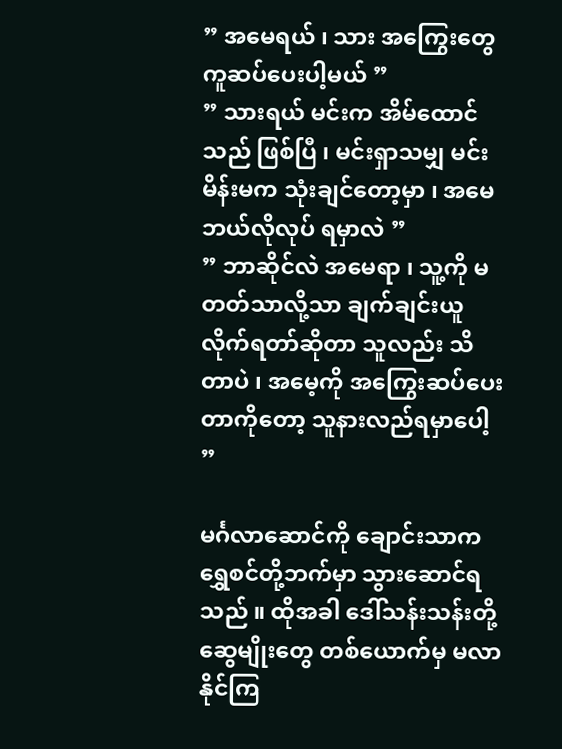” အမေရယ် ၊ သား အကြွေးတွေ ကူဆပ်ပေးပါ့မယ် ”
” သားရယ် မင်းက အိမ်ထောင်သည် ဖြစ်ပြီ ၊ မင်းရှာသမျှ မင်း မိန်းမက သုံးချင်တော့မှာ ၊ အမေ ဘယ်လိုလုပ် ရမှာလဲ ”
” ဘာဆိုင်လဲ အမေရာ ၊ သူ့ကို မတတ်သာလို့သာ ချက်ချင်းယူလိုက်ရတာ်ဆိုတာ သူလည်း သိတာပဲ ၊ အမေ့ကို အကြွေးဆပ်ပေးတာကိုတော့ သူနားလည်ရမှာပေါ့ ”

မင်္ဂလာဆောင်ကို ချောင်းသာက ရွှေစင်တို့ဘက်မှာ သွားဆောင်ရသည် ။ ထိုအခါ ဒေါ်သန်းသန်းတို့ ဆွေမျိုးတွေ တစ်ယောက်မှ မလာနိုင်ကြ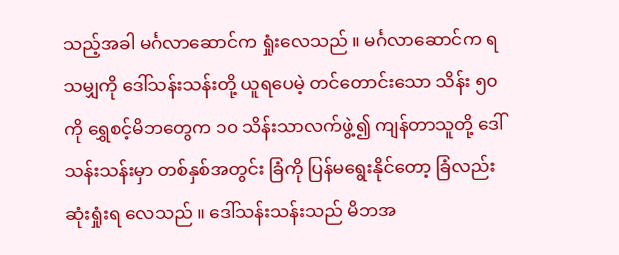သည့်အခါ မင်္ဂလာဆောင်က ရှုံးလေသည် ။ မင်္ဂလာဆောင်က ရသမျှကို ဒေါ်သန်းသန်းတို့ ယူရပေမဲ့ တင်တောင်းသော သိန်း ၅၀ ကို ရွှေစင့်မိဘတွေက ၁၀ သိန်းသာလက်ဖွဲ့၍ ကျန်တာသူတို့ ဒေါ်သန်းသန်းမှာ တစ်နှစ်အတွင်း ခြံကို ပြန်မရွေးနိုင်တော့ ခြံလည်း ဆုံးရှုံးရ လေသည် ။ ဒေါ်သန်းသန်းသည် မိဘအ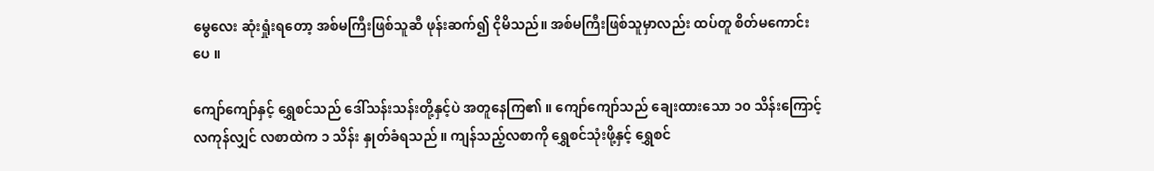မွေလေး ဆုံးရှုံးရတော့ အစ်မကြီးဖြစ်သူဆီ ဖုန်းဆက်၍ ငိုမိသည်။ အစ်မကြီးဖြစ်သူမှာလည်း ထပ်တူ စိတ်မကောင်းပေ ။

ကျော်ကျော်နှင့် ရွှေစင်သည် ဒေါ်သန်းသန်းတို့နှင့်ပဲ အတူနေကြ၏ ။ ကျော်ကျော်သည် ချေးထားသော ၁၀ သိန်းကြောင့် လကုန်လျှင် လစာထဲက ၁ သိန်း နှုတ်ခံရသည် ။ ကျန်သည့်လစာကို ရွှေစင်သုံးဖို့နှင့် ရွှေစင်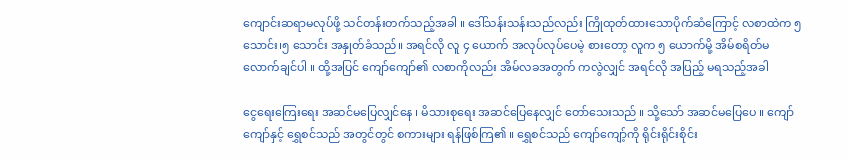ကျောင်းဆရာမလုပ်ဖို့ သင်တန်းတက်သည့်အခါ ။ ဒေါ်သန်းသန်းသည်လည်း ကြိုထုတ်ထားသောပိုက်ဆံကြောင့် လစာထဲက ၅ သောင်း၊၅ သောင်း အနှုတ်ခံသည်။ အရင်လို လူ ၄ ယောက် အလုပ်လုပ်ပေမဲ့ စားတော့ လူက ၅ ယောက်မို့ အိမ်စရိတ်မလောက်ချင်ပါ ။ ထို့အပြင် ကျော်ကျော်၏ လစာကိုလည်း အိမ်လခအတွက် ကလွဲလျှင် အရင်လို အပြည့် မရသည့်အခါ

ငွေရေးကြေးရေး အဆင်မပြေလျှင်နေ ၊ မိသားစုရေး အဆင်ပြေနေလျှင် တော်သေးသည် ။ သို့သော် အဆင်မပြေပေ ။ ကျော်ကျော်နှင့် ရွှေစင်သည် အတွင်တွင် စကားများ ရန်ဖြစ်ကြ၏ ။ ရွှေစင်သည် ကျော်ကျော့်ကို ရိုင်းရိုင်းစိုင်း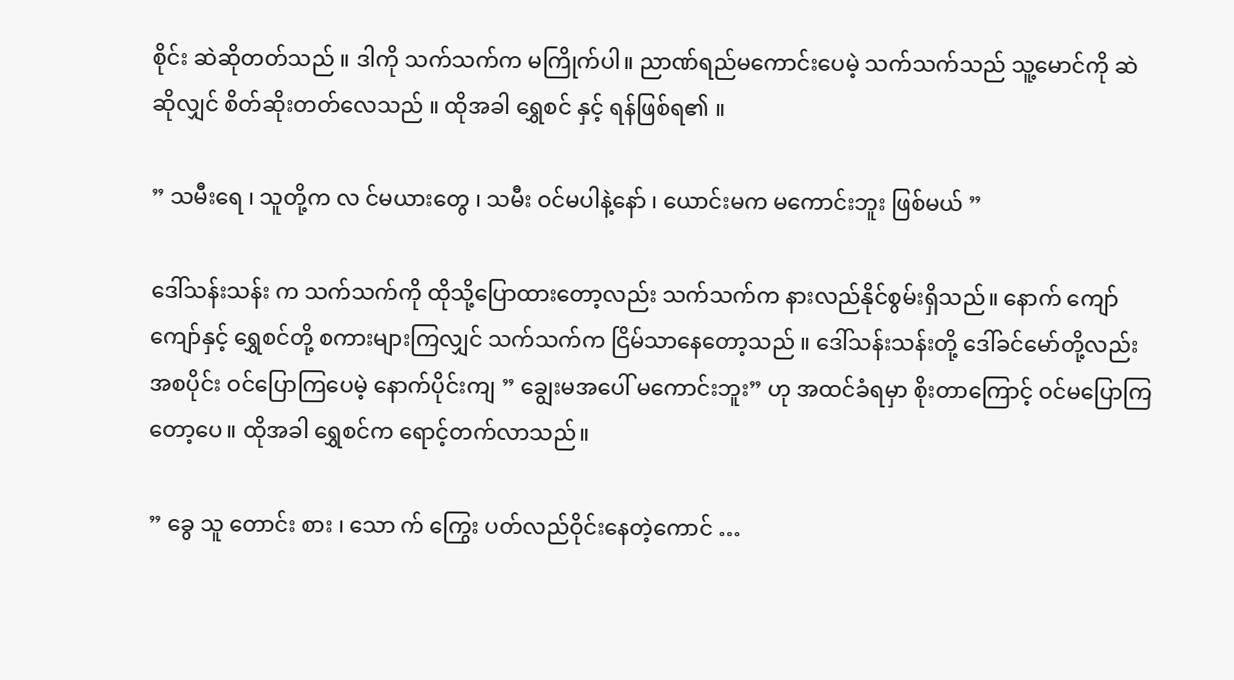စိုင်း ဆဲဆိုတတ်သည် ။ ဒါကို သက်သက်က မကြိုက်ပါ။ ညာဏ်ရည်မကောင်းပေမဲ့ သက်သက်သည် သူ့မောင်ကို ဆဲဆိုလျှင် စိတ်ဆိုးတတ်လေသည် ။ ထိုအခါ ရွှေစင် နှင့် ရန်ဖြစ်ရ၏ ။ ‌

” သမီးရေ ၊ သူတို့က လ င်မယားတွေ ၊ သမီး ဝင်မပါနဲ့နော် ၊ ယောင်းမက မကောင်းဘူး ဖြစ်မယ် ”

ဒေါ်သန်းသန်း က သက်သက်ကို ထိုသို့ပြောထားတော့လည်း သက်သက်က နားလည်နိုင်စွမ်းရှိသည်။ နောက် ကျော်ကျော်နှင့် ရွှေစင်တို့ စကားများကြလျှင် သက်သက်က ငြိမ်သာနေတော့သည် ။ ဒေါ်သန်းသန်းတို့ ဒေါ်ခင်မော်တို့လည်း အစပိုင်း ဝင်ပြောကြပေမဲ့ နောက်ပိုင်းကျ ” ချွေးမအပေါ် မကောင်းဘူး” ဟု အထင်ခံရမှာ စိုးတာကြောင့် ဝင်မပြောကြတော့ပေ။ ထိုအခါ ရွှေစင်က ရောင့်တက်လာသည်။

” ခွေ သူ တောင်း စား ၊ သော က် ကြွေး ပတ်လည်ဝိုင်းနေတဲ့ကောင် …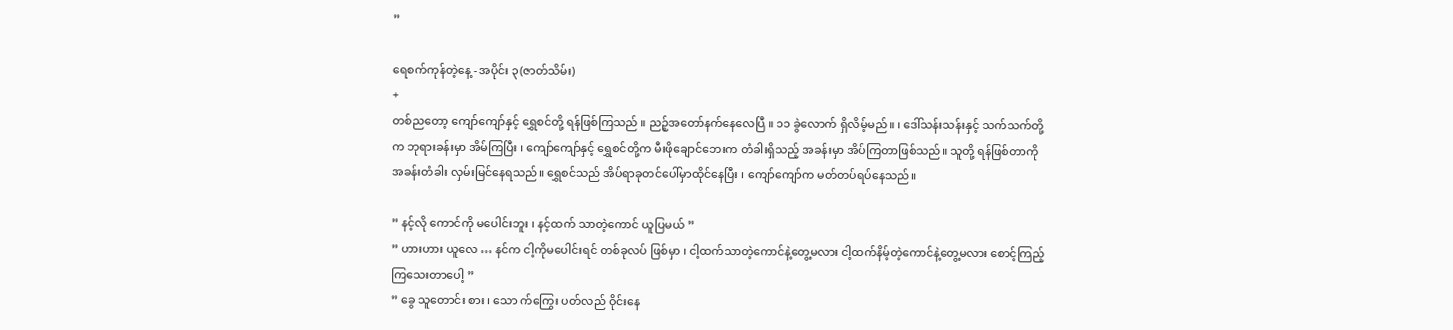”

ရေစက်ကုန်တဲ့နေ့ -အပိုင်း ၃(ဇာတ်သိမ်း)
+
တစ်ညတော့ ကျော်ကျော်နှင့် ရွှေစင်တို့ ရန်ဖြစ်ကြသည် ။ ညဉ့်အတော်နက်‌နေလေပြီ ။ ၁၁ ခွဲလောက် ရှိလိမ့်မည်။ ၊ ဒေါ်သန်းသန်းနှင့် သက်သက်တို့က ဘုရားခန်းမှာ အိမ်ကြပြီး ၊ ကျော်ကျော်နှင့် ရွှေစင်တို့က မီးဖို‌ချောင်ဘေးက တံခါးရှိသည့် အခန်းမှာ အိပ်ကြတာဖြစ်သည်။ ‌သူတို့ ရန်ဖြစ်တာကို အခန်းတံခါး လှမ်းမြင်နေရသည်။ ရွှေစင်သည် အိပ်ရာခုတင်ပေါ်မှာထိုင်နေပြီး ၊ ကျော်ကျော်က မတ်တပ်ရပ်နေသည်။

” နင့်လို ကောင်ကို မပေါင်းဘူး ၊ နင့်ထက် သာတဲ့ကောင် ယူပြမယ် ”
” ဟားဟား ယူလေ … နင်က ငါ့ကိုမပေါင်းရင် တစ်ခုလပ် ဖြစ်မှာ ၊ ငါ့ထက်သာတဲ့ကောင်နဲ့တွေ့မလား ငါ့ထက်နိမ့်တဲ့ကောင်နဲ့တွေ့မလား စောင့်ကြည့်ကြသေးတာပေါ့ ”
” ခွေ သူတောင်း စား ၊ သော က်ကြွေး ပတ်လည် ဝိုင်းနေ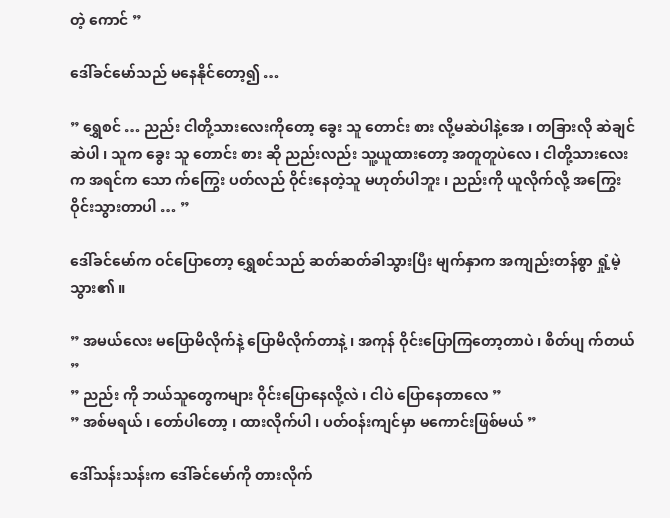တဲ့ ကောင် ”

ဒေါ်ခင်မော်သည် မနေနိုင်တော့၍ …

” ရွှေစင် … ညည်း ငါတို့သားလေးကိုတော့ ခွေး သူ တောင်း စား လို့မဆဲပါနဲ့အေ ၊ တခြားလို ဆဲချင်ဆဲပါ ၊ သူက ခွေး သူ တောင်း စား ဆို ညည်းလည်း သူ့ယူထားတော့ အတူတူပဲလေ ၊ ငါတို့သားလေးက အရင်က သော က်ကြွေး ပတ်လည် ဝိုင်းနေတဲ့သူ မဟုတ်ပါဘူး ၊ ညည်းကို ယူလိုက်လို့ အကြွေး ဝိုင်းသွားတာပါ … ”

ဒေါ်ခင်မော်က ဝင်ပြောတော့ ရွှေစင်သည် ဆတ်ဆတ်ခါသွားပြီး မျက်နှာက အကျည်းတန်စွာ ရှုံ့မဲ့သွား၏ ။

” အမယ်လေး မပြောမိလိုက်နဲ့ ပြောမိလိုက်တာနဲ့ ၊ အကုန် ဝိုင်းပြောကြတော့တာပဲ ၊ စိတ်ပျ က်တယ် ”
” ညည်း ကို ဘယ်သူတွေကများ ဝိုင်းပြောနေလို့လဲ ၊ ငါပဲ ပြောနေတာလေ ”
” အစ်မ‌ရယ် ၊ တော်ပါတော့ ၊ ထားလိုက်ပါ ၊ ပတ်ဝန်းကျင်မှာ မကောင်းဖြစ်မယ် ”

ဒေါ်သန်းသန်းက ဒေါ်ခင်မော်ကို တားလိုက်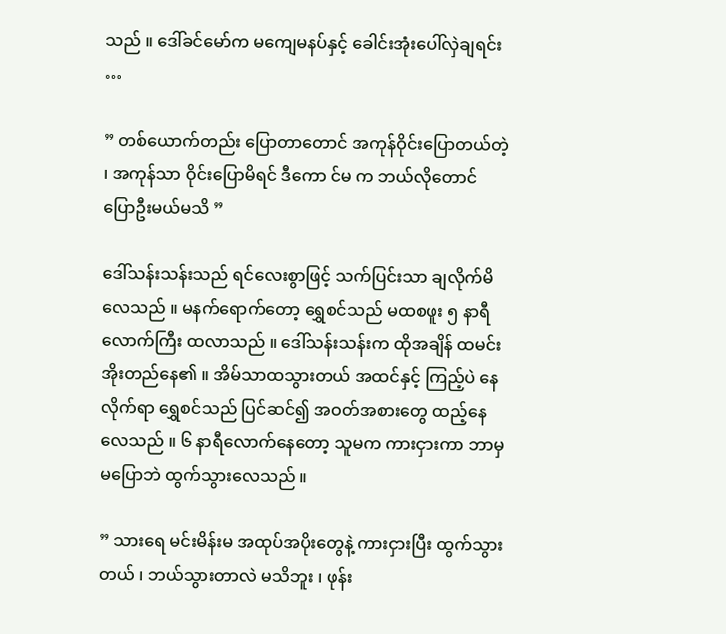သည် ။ ဒေါ်ခင်မော်က မကျေမနပ်နှင့် ခေါင်းအုံးပေါ်လှဲချရင်း …

” တစ်ယောက်တည်း ပြောတာတောင် အကုန်ဝိုင်းပြောတယ်တဲ့ ၊ အကုန်သာ ဝိုင်းပြောမိရင် ဒီကော င်မ က ဘယ်လိုတောင် ပြောဦးမယ်မသိ ”

ဒေါ်သန်းသန်းသည် ရင်လေးစွာဖြင့် သက်ပြင်းသာ ချလိုက်မိလေသည် ။ မနက်ရောက်တော့ ရွှေစင်သည် မထစဖူး ၅ နာရီလောက်ကြီး ထလာသည် ။ ဒေါ်သန်းသန်းက ထိုအချိန် ထမင်းအိုးတည်နေ၏ ။ အိမ်သာထသွားတယ် အထင်နှင့် ကြည့်ပဲ နေလိုက်ရာ ရွှေစင်သည် ပြင်ဆင်၍ အဝတ်အစားတွေ ထည့်နေလေသည် ။ ၆ နာရီလောက်နေတော့ သူမက ကားငှားကာ ဘာမှမပြောဘဲ ထွက်သွားလေသည် ။

” သားရေ မင်းမိန်းမ အထုပ်အပိုးတွေနဲ့ ကားငှားပြီး ထွက်သွားတယ် ၊ ဘယ်သွားတာလဲ မသိဘူး ၊ ဖုန်း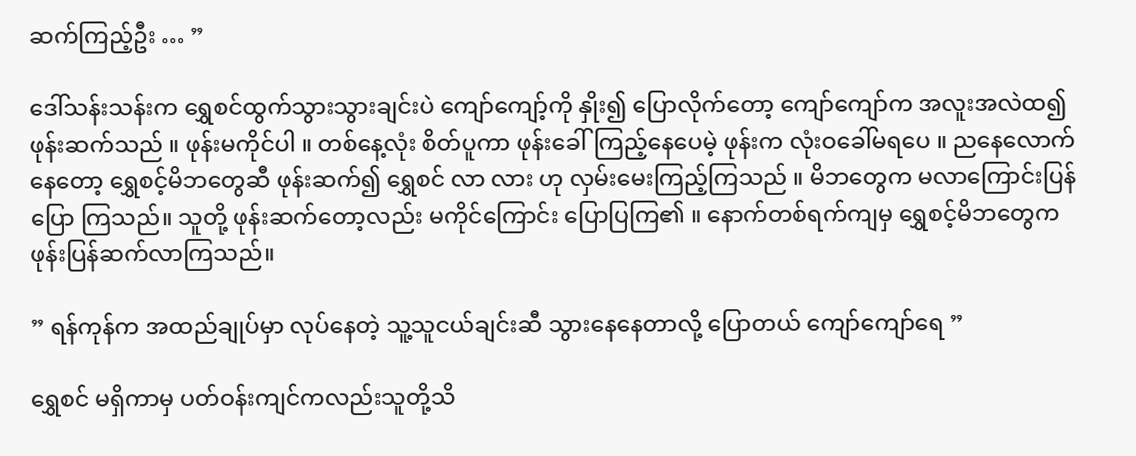ဆက်ကြည့်ဦး … ”

ဒေါ်သန်းသန်းက ရွှေစင်ထွက်သွားသွားချင်းပဲ ကျော်ကျော့်ကို နှိုး၍ ပြောလိုက်တော့ ကျော်ကျော်က အလူးအလဲထ၍ ဖုန်းဆက်သည် ။ ဖုန်းမကိုင်ပါ ။ တစ်နေ့လုံး စိတ်ပူကာ ‌ဖုန်းခေါ်ကြည့်နေပေမဲ့ ဖုန်းက လုံးဝခေါ်မရပေ ။ ညနေလောက်နေတော့ ရွှေစင့်မိဘတွေဆီ ဖုန်းဆက်၍ ရွှေစင် လာ လား ဟု လှမ်းမေးကြည့်ကြသည် ။ မိဘတွေက မလာကြောင်းပြန်ပြော ကြသည်။ သူတို့ ဖုန်းဆက်တော့လည်း မကိုင်ကြောင်း ပြောပြကြ၏ ။ နောက်တစ်ရက်ကျမှ ရွှေစင့်မိဘတွေက ဖုန်းပြန်ဆက်လာကြသည်။

” ရန်ကုန်က အထည်ချုပ်မှာ လုပ်နေတဲ့ သူ့သူငယ်ချင်းဆီ သွားနေနေတာလို့ ပြောတယ် ကျော်ကျော်ရေ ”

ရွှေစင် မရှိကာမှ ပတ်ဝန်းကျင်ကလည်းသူတို့သိ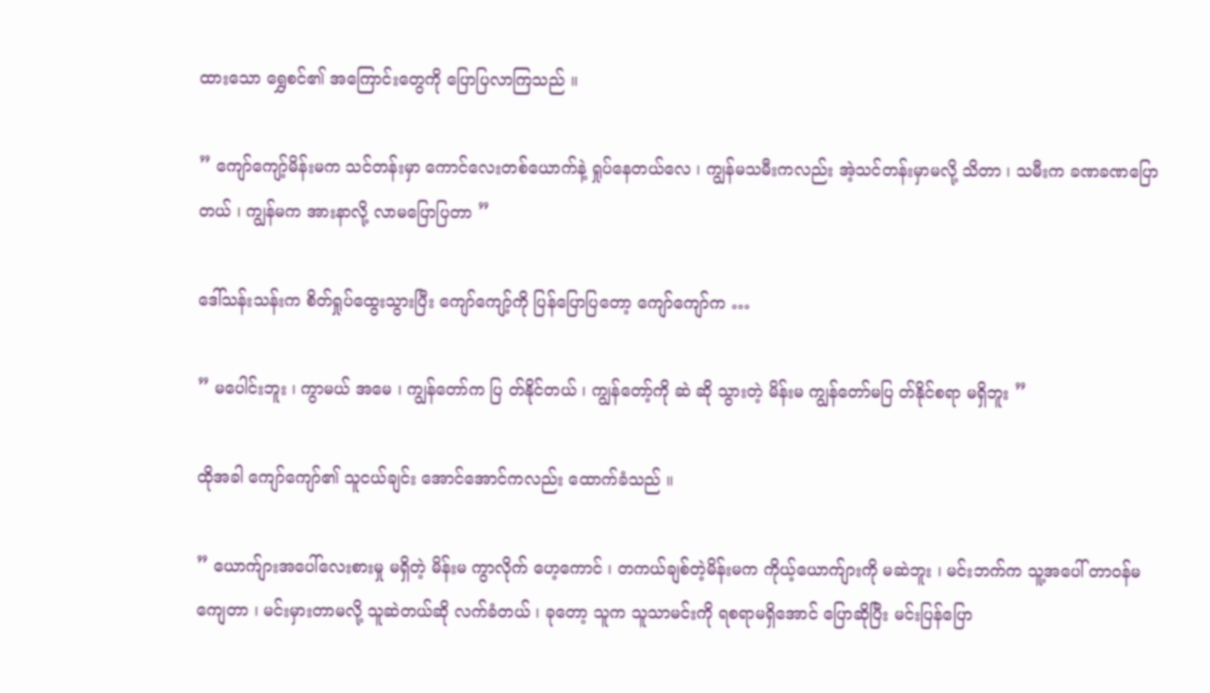ထားသော ရွှေစင်၏ အကြောင်းတွေကို ပြောပြလာကြသည် ။

” ကျော်ကျော့်မိန်းမက သင်တန်းမှာ ကောင်လေးတစ်ယောက်နဲ့ ရှုပ်နေတယ်လေ ၊ ကျွန်မသမီးကလည်း အဲ့သင်တန်းမှာမလို့ သိတာ ၊ သမီးက ခဏခဏပြောတယ် ၊ ကျွန်မက အားနာလို့ လာမပြောပြတာ ”

ဒေါ်သန်းသန်းက စိတ်ရှုပ်ထွေးသွားပြီး ကျော်ကျော့်ကို ပြန်ပြောပြတော့ ကျော်ကျော်က …

” မပေါင်းဘူး ၊ ကွာမယ် အမေ ၊ ကျွန်တော်က ပြ တ်နိုင်တယ် ၊ ကျွန်တော့်ကို ဆဲ ဆို သွားတဲ့ မိန်းမ ကျွန်တော်မပြ တ်နိုင်စရာ မရှိဘူး ”

ထိုအခါ ကျော်ကျော်၏ သူငယ်ချင်း အောင်အောင်ကလည်း ထောက်ခံသည် ။

” ယောက်ျားအပေါ်လေးစားမှု မရှိတဲ့ မိန်းမ ကွာလိုက် ဟေ့ကောင် ၊ တကယ်ချစ်တဲ့မိန်းမက ကိုယ့်ယောက်ျားကို မဆဲဘူး ၊ မင်းဘက်က သူ့အပေါ် တာဝန်မကျေတာ ၊ မင်းမှားတာမလို့ သူဆဲတယ်ဆို လက်ခံတယ် ၊ ခုတော့ သူက သူသာမင်းကို ရစရာမရှိအောင် ပြောဆိုပြီး မင်းပြန်ပြော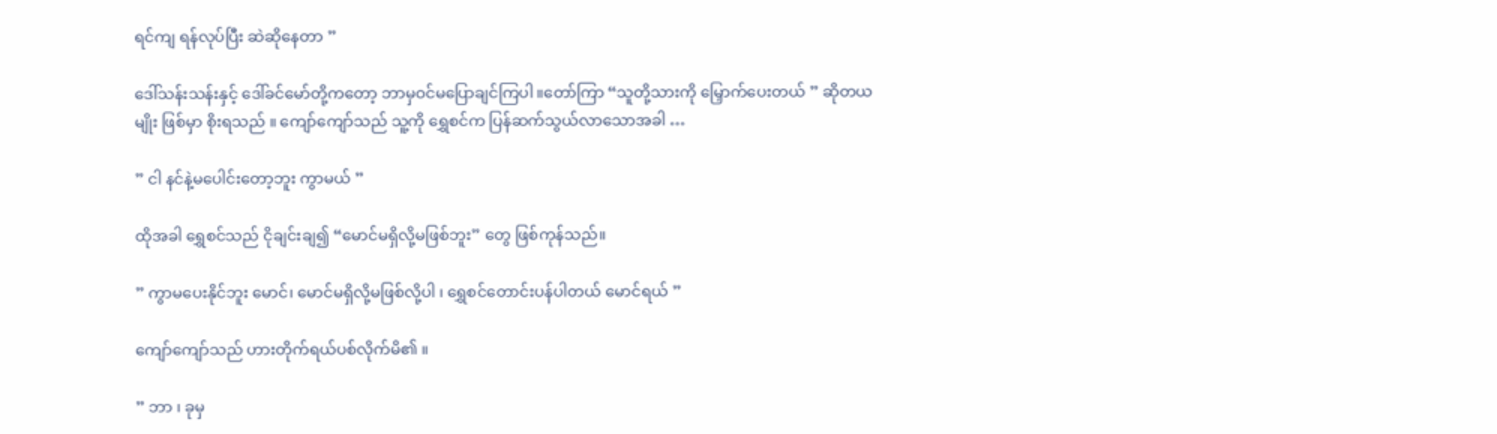ရင်ကျ ရန်လုပ်ပြီး ဆဲဆိုနေတာ ”

ဒေါ်သန်းသန်းနှင့် ဒေါ်ခင်မော်တို့ကတော့ ဘာမှဝင်မပြောချင်ကြပါ ။တော်ကြာ “သူ‌တို့သားကို မြှောက်ပေးတယ် ” ဆိုတယမျိုး ဖြစ်‌မှာ စိုးရသည် ။ ကျော်ကျော်သည် သူ့ကို ရွှေစင်က ပြန်ဆက်သွယ်လာသောအခါ …

” ငါ နင်နဲ့မပေါင်းတော့ဘူး ကွာမယ် ”

ထိုအခါ ရွှေစင်သည် ငိုချင်းချ၍ “မောင်မရှိလို့မဖြစ်ဘူး” တွေ ဖြစ်ကုန်သည်။

” ကွာမပေးနိုင်ဘူး မောင်၊ မောင်မရှိလို့မဖြစ်လို့ပါ ၊ ရွှေစင်တောင်းပန်ပါတယ် မောင်ရယ် ”

ကျော်ကျော်သည် ဟားတိုက်ရယ်ပစ်လိုက်မိ၏ ။

” ဘာ ၊ ခုမှ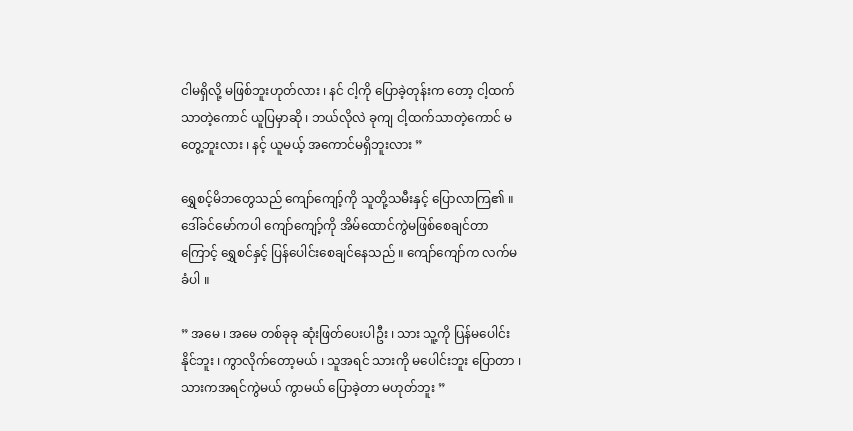ငါမရှိလို့ မဖြစ်ဘူးဟုတ်လား ၊ နင် ငါ့ကို ပြောခဲ့တုန်းက တော့ ငါ့ထက်သာတဲ့ကောင် ယူပြမှာဆို ၊ ဘယ်လိုလဲ ခုကျ ငါ့ထက်သာတဲ့ကောင် မတွေ့ဘူးလား ၊ နင့် ယူမယ့် အကောင်မရှိဘူးလား ”

ရွှေစင့်မိဘတွေသည် ကျော်ကျော့်ကို သူတို့သမီးနှင့် ပြောလာကြ၏ ။ ဒေါ်ခင်မော်ကပါ ကျော်ကျော့်ကို အိမ်ထောင်ကွဲမဖြစ်စေချင်တာကြောင့် ရွှေစင်နှင့် ပြန်ပေါင်းစေချင်နေသည် ။ ကျော်ကျော်က လက်မခံပါ ။

” အမေ ၊ အမေ တစ်ခုခု ဆုံးဖြတ်ပေးပါဦး ၊ သား သူ့ကို ပြန်မပေါင်းနိုင်ဘူး ၊ ကွာလိုက်တော့မယ် ၊ သူအရင် သားကို မပေါင်းဘူး ပြောတာ ၊ သားကအရင်ကွဲမယ် ကွာမယ် ပြောခဲ့တာ မဟုတ်ဘူး ”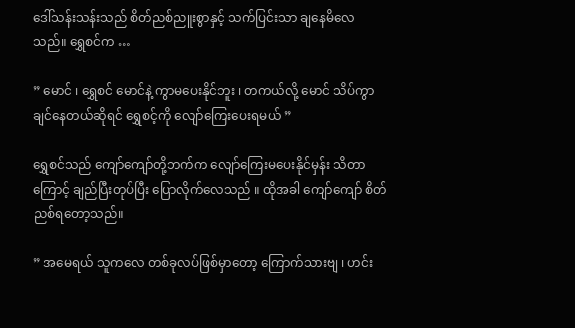ဒေါ်သန်းသန်းသည် စိတ်ညစ်ညူးစွာနှင့် သက်ပြင်းသာ ချနေမိလေသည်။ ရွှေစင်က …

” မောင် ၊ ရွှေစင် မောင်နဲ့ ကွာမပေးနိုင်ဘူး ၊ တကယ်လို့ မောင် သိပ်ကွာချင်နေတယ်ဆိုရင် ရွှေစင့်ကို လျော်ကြေးပေးရမယ် ”

ရွှေစင်သည် ကျော်ကျော်တို့ဘက်က လျော်ကြေးမပေးနိုင်မှန်း သိတာကြောင့် ချည်ပြီးတုပ်ပြီး ပြောလိုက်လေသည် ။ ထိုအခါ ကျော်ကျော် စိတ်ညစ်ရတော့သည်။ ‌

” အမေရယ် သူကလေ တစ်ခုလပ်ဖြစ်မှာတော့ ကြောက်သားဗျ ၊ ဟင်း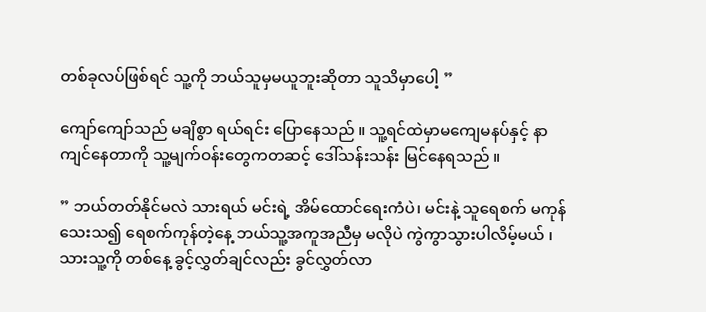တစ်ခုလပ်ဖြစ်ရင် သူ့ကို ဘယ်သူမှမယူဘူးဆိုတာ သူသိမှာပေါ့ ”

ကျော်ကျော်သည် မချိစွာ ရယ်ရင်း ပြောနေသည် ။ သူ့ရင်ထဲမှာမကျေမနပ်နှင့် နာကျင်နေတာကို သူ့မျက်ဝန်းတွေကတဆင့် ဒေါ်သန်းသန်း မြင်နေရသည် ။

” ဘယ်တတ်နိုင်မလဲ သားရယ် မင်းရဲ့ အိမ်ထောင်ရေးကံပဲ၊ မင်းနဲ့ သူရေစက် မကုန်သေးသ၍ ရေစက်ကုန်တဲ့နေ့ ဘယ်သူ့အကူအညီမှ မလိုပဲ ကွဲကွာသွားပါလိမ့်မယ် ၊ သားသူ့ကို တစ်နေ့ ခွင့်လွှတ်ချင်လည်း ခွင်လွှတ်လာ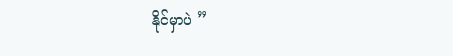နိုင်မှာပဲ ”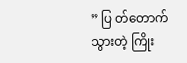” ပြ တ်တောက်သွားတဲ့ ကြိုး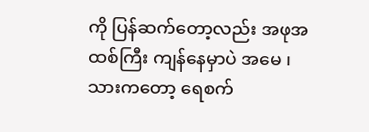ကို ပြန်ဆက်တော့လည်း အဖုအထစ်ကြီး ကျန်နေမှာပဲ အမေ ၊ သားကတော့ ရေစက်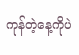ကုန်တဲ့နေ့ကိုပဲ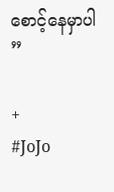စောင့်နေမှာပါ ”

+
#JoJo